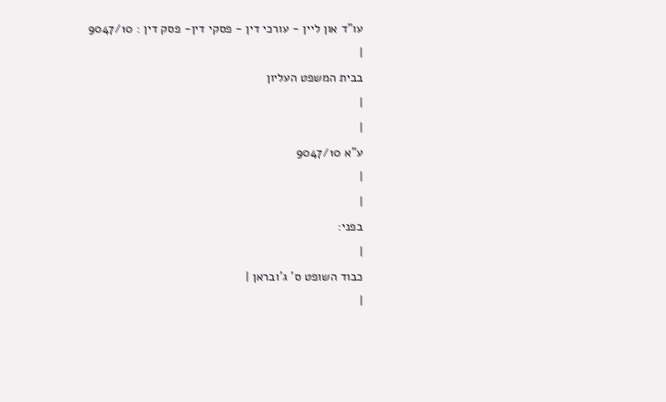עו"ד און ליין - עורכי דין - פסקי דין- פסק דין : 9047/10
|
בבית המשפט העליון
|
|
ע"א 9047/10
|
|
בפני:
|
כבוד השופט ס' ג'ובראן |
|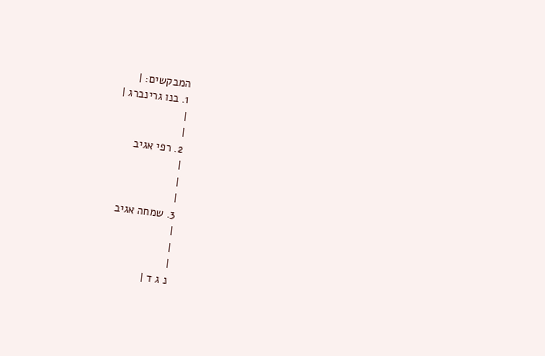המבקשים: |
1. בנו גרינברג |
|
|
2. רפי אגיב
|
|
|
3. שמחה אגיב
|
|
|
נ ג ד |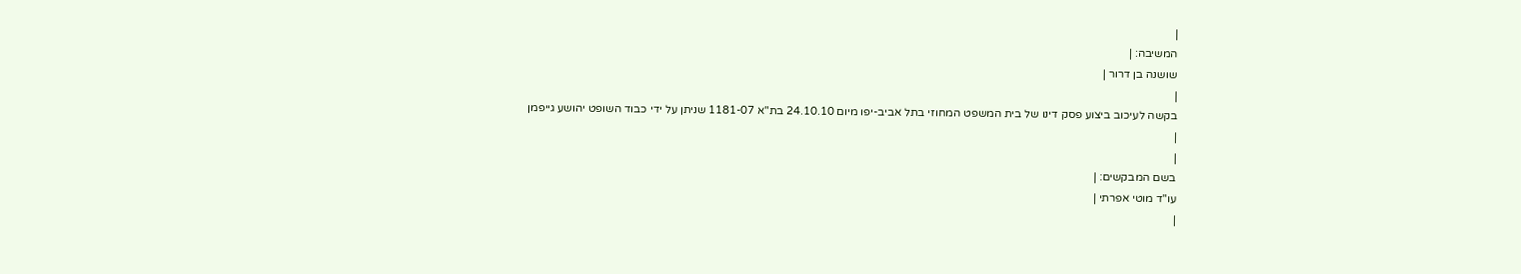|
המשיבה: |
שושנה בן דרור |
|
בקשה לעיכוב ביצוע פסק דינו של בית המשפט המחוזי בתל אביב-יפו מיום 24.10.10 בת"א 1181-07 שניתן על ידי כבוד השופט יהושע גייפמן
|
|
בשם המבקשים: |
עו"ד מוטי אפרתי |
|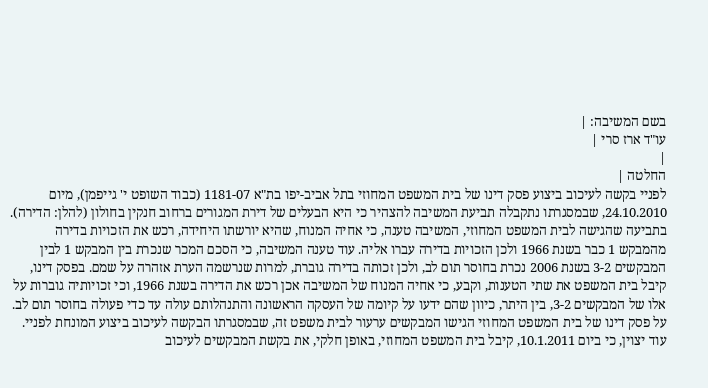בשם המשיבה: |
עו"ד ארז סרי |
|
החלטה |
לפניי בקשה לעיכוב ביצוע פסק דינו של בית המשפט המחוזי בתל אביב-יפו בת"א 1181-07 (כבוד השופט י' גייפמן), מיום 24.10.2010, שבמסגרתו נתקבלה תביעת המשיבה להצהיר כי היא הבעלים של דירת המגורים ברחוב חנקין בחולון (להלן: הדירה).
בתביעה שהגישה לבית המשפט המחוזי, המשיבה טענה, כי אחיה המנוח, שהיא יורשתו היחידה, רכש את הזכויות בדירה מהמבקש 1 כבר בשנת 1966 ולכן הזכויות בדירה עברו אליה. עוד טענה המשיבה, כי הסכם המכר שנכרת בין המבקש 1 לבין המבקשים 3-2 בשנת 2006 נכרת בחוסר תום לב, ולכן זכותה בדירה גוברת, למרות שנרשמה הערת אזהרה על שמם. בפסק דינו, קיבל בית המשפט את שתי הטענות, וקבע, כי אחיה המנוח של המשיבה אכן רכש את הדירה בשנת 1966, וכי זכויותיה גוברות על אלו של המבקשים 3-2, בין היתר, כיוון שהם ידעו על קיומה של העסקה הראשונה והתנהלותם עולה עד כדי פעולה בחוסר תום לב.
על פסק דינו של בית המשפט המחוזי הגישו המבקשים ערעור לבית משפט זה, שבמסגרתו הבקשה לעיכוב ביצוע המונחת לפניי.
עוד יצוין, כי ביום 10.1.2011, קיבל בית המשפט המחוזי, באופן חלקי, את בקשת המבקשים לעיכוב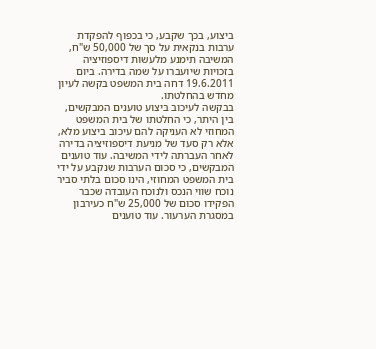ביצוע, בכך שקבע, כי בכפוף להפקדת ערבות בנקאית על סך של 50,000 ש"ח, המשיבה תימנע מלעשות דיספוזיציה בזכויות שיועברו על שמה בדירה. ביום 19.6.2011 דחה בית המשפט בקשה לעיון מחדש בהחלטתו.
בבקשה לעיכוב ביצוע טוענים המבקשים, בין היתר, כי החלטתו של בית המשפט המחוזי לא העניקה להם עיכוב ביצוע מלא, אלא רק סעד של מניעת דיספוזיציה בדירה לאחר העברתה לידי המשיבה. עוד טוענים המבקשים, כי סכום הערבות שנקבע על ידי בית המשפט המחוזי, הינו סכום בלתי סביר נוכח שווי הנכס ולנוכח העובדה שכבר הפקידו סכום של 25,000 ש"ח כעירבון במסגרת הערעור. עוד טוענים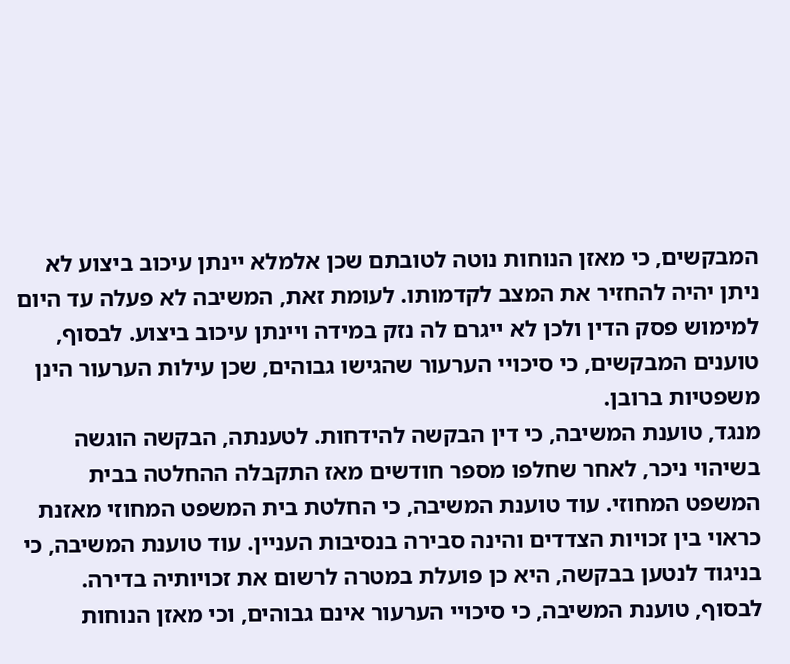המבקשים, כי מאזן הנוחות נוטה לטובתם שכן אלמלא יינתן עיכוב ביצוע לא ניתן יהיה להחזיר את המצב לקדמותו. לעומת זאת, המשיבה לא פעלה עד היום למימוש פסק הדין ולכן לא ייגרם לה נזק במידה ויינתן עיכוב ביצוע. לבסוף, טוענים המבקשים, כי סיכויי הערעור שהגישו גבוהים, שכן עילות הערעור הינן משפטיות ברובן.
מנגד, טוענת המשיבה, כי דין הבקשה להידחות. לטענתה, הבקשה הוגשה בשיהוי ניכר, לאחר שחלפו מספר חודשים מאז התקבלה ההחלטה בבית המשפט המחוזי. עוד טוענת המשיבה, כי החלטת בית המשפט המחוזי מאזנת כראוי בין זכויות הצדדים והינה סבירה בנסיבות העניין. עוד טוענת המשיבה, כי בניגוד לנטען בבקשה, היא כן פועלת במטרה לרשום את זכויותיה בדירה. לבסוף, טוענת המשיבה, כי סיכויי הערעור אינם גבוהים, וכי מאזן הנוחות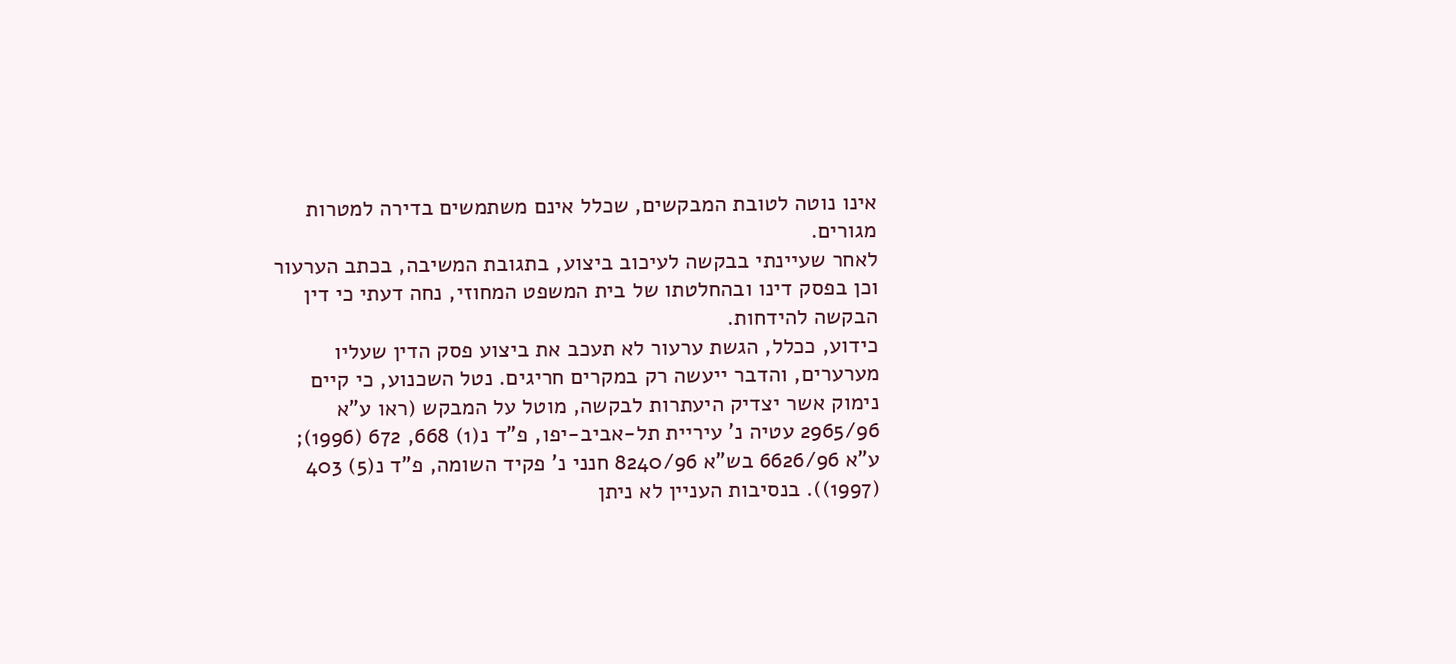אינו נוטה לטובת המבקשים, שכלל אינם משתמשים בדירה למטרות מגורים.
לאחר שעיינתי בבקשה לעיכוב ביצוע, בתגובת המשיבה, בכתב הערעור וכן בפסק דינו ובהחלטתו של בית המשפט המחוזי, נחה דעתי כי דין הבקשה להידחות.
כידוע, ככלל, הגשת ערעור לא תעכב את ביצוע פסק הדין שעליו מערערים, והדבר ייעשה רק במקרים חריגים. נטל השכנוע, כי קיים נימוק אשר יצדיק היעתרות לבקשה, מוטל על המבקש (ראו ע"א 2965/96 עטיה נ' עיריית תל-אביב-יפו, פ"ד נ(1) 668, 672 (1996); ע"א 6626/96 בש"א 8240/96 חנני נ' פקיד השומה, פ"ד נ(5) 403 (1997)). בנסיבות העניין לא ניתן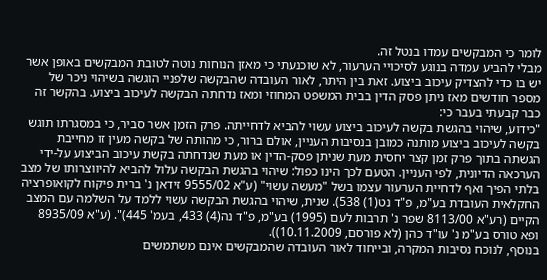לומר כי המבקשים עמדו בנטל זה.
מבלי להביע עמדה בנוגע לסיכויי הערעור, לא שוכנעתי כי מאזן הנוחות נוטה לטובת המבקשים באופן אשר יש בו כדי להצדיק עיכוב ביצוע. זאת בין היתר, לאור העובדה שהבקשה שלפניי הוגשה בשיהוי ניכר של מספר חודשים מאז ניתן פסק הדין בבית המשפט המחוזי ומאז נדחתה הבקשה לעיכוב ביצוע. בהקשר זה כבר קבעתי בעבר כי:
"כידוע, שיהוי בהגשת בקשה לעיכוב ביצוע עשוי להביא לדחייתה. פרק הזמן אשר סביר, כי במסגרתו תוגש בקשה לעיכוב ביצוע מותנה כמובן בנסיבות העניין, אולם ברור, כי מהותה של בקשה מעין זו מחייבת הגשתה בתוך פרק זמן קצר יחסית מעת שניתן פסק-הדין או מעת שנדחתה בקשת עיכוב הביצוע על-ידי הערכאה הדיונית, לפי העניין. הטעם לכך הינו כפול: שיהוי בהגשת הבקשה עלול להביא להיווצרותו של מצב בלתי הפיך ואף לדחיית הערעור עצמו בשל "מעשה עשוי" (ע"א 9555/02 זידאן נ' ברית פיקוח לקואופרציה החקלאית העובדת בע"מ, פ"ד נט(1) 538). שנית, שיהוי בהגשת הבקשה עשוי ללמד על השלמה עם המצב הקיים (רע"א 8113/00 שפר נ' תרבות לעם (1995) בע"מ, פ"ד נה(4) 433, בעמ' 445)". (ע"א 8935/09 ופא טורס בע"מ נ' עו"ד כהן (לא פורסם, 10.11.2009)).
בנוסף, לנוכח נסיבות המקרה, ובייחוד לאור העובדה שהמבקשים אינם משתמשים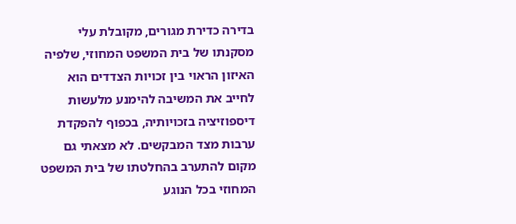בדירה כדירת מגורים, מקובלת עלי מסקנתו של בית המשפט המחוזי, שלפיה האיזון הראוי בין זכויות הצדדים הוא לחייב את המשיבה להימנע מלעשות דיספוזיציה בזכויותיה, בכפוף להפקדת ערבות מצד המבקשים. לא מצאתי גם מקום להתערב בהחלטתו של בית המשפט המחוזי בכל הנוגע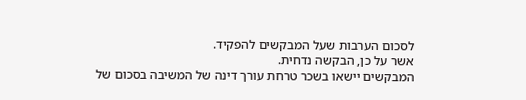לסכום הערבות שעל המבקשים להפקיד.
אשר על כן, הבקשה נדחית.
המבקשים יישאו בשכר טרחת עורך דינה של המשיבה בסכום של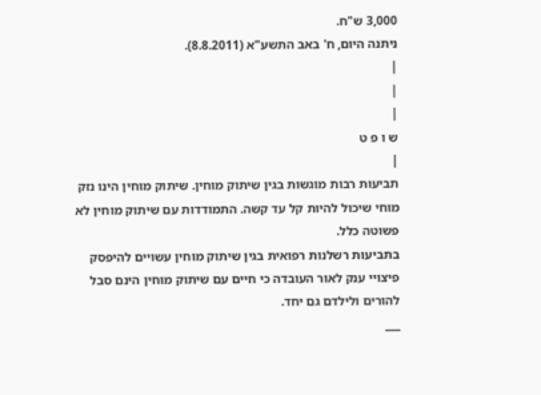3,000 ש"ח.
ניתנה היום, ח' באב התשע"א (8.8.2011).
|
|
|
ש ו פ ט
|
תביעות רבות מוגשות בגין שיתוק מוחין. שיתוק מוחין הינו נזק מוחי שיכול להיות קל עד קשה. התמודדות עם שיתוק מוחין לא פשוטה כלל.
בתביעות רשלנות רפואית בגין שיתוק מוחין עשויים להיפסק פיצויי ענק לאור העובדה כי חיים עם שיתוק מוחין הינם סבל להורים ולילדם גם יחד.
___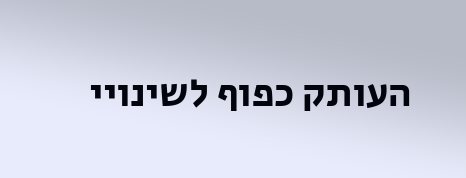העותק כפוף לשינויי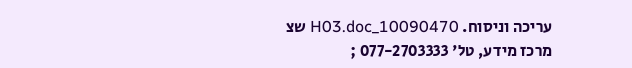עריכה וניסוח. 10090470_H03.doc שצ
מרכז מידע, טל' 077-2703333 ;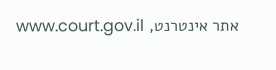אתר אינטרנט, www.court.gov.il